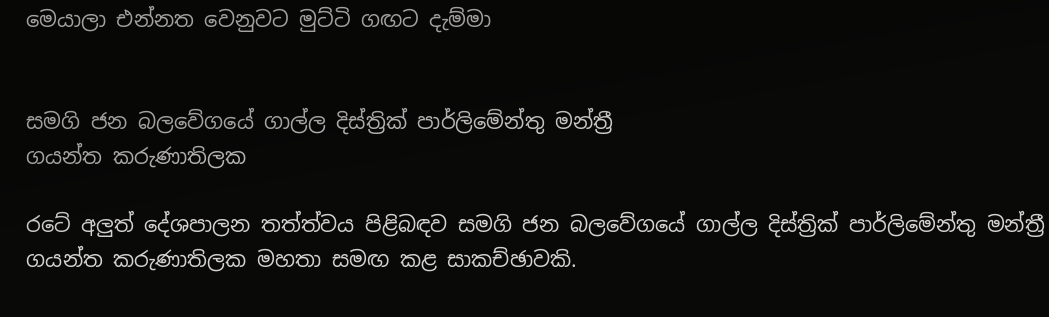මෙයාලා එන්නත වෙනුවට මුට්ටි ගඟට දැම්මා


සමගි ජන බලවේගයේ ගාල්ල දිස්ත්‍රික් පාර්ලිමේන්තු මන්ත්‍රී
ගයන්ත කරුණාතිලක

රටේ අලුත් දේශපාලන තත්ත්වය පිළිබඳව සමගි ජන බලවේගයේ ගාල්ල දිස්ත්‍රික් පාර්ලිමේන්තු මන්ත්‍රී ගයන්ත කරුණාතිලක මහතා සමඟ කළ සාකච්ඡාවකි.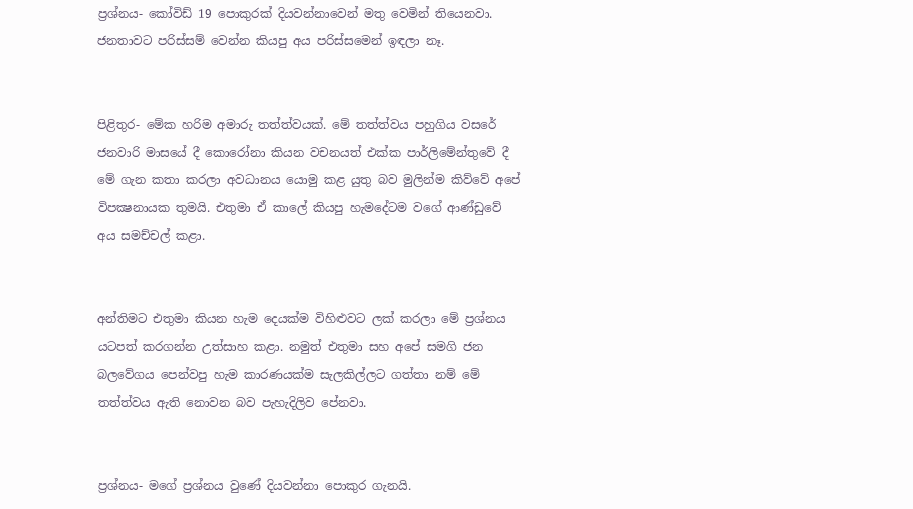ප්‍රශ්නය- කෝවිඩ් 19 පොකුරක් දියවන්නාවෙන් මතු වෙමින් තියෙනවා. ජනතාවට පරිස්සම් වෙන්න කියපු අය පරිස්සමෙන් ඉඳලා නෑ.


පිළිතුර- මේක හරිම අමාරු තත්ත්වයක්. මේ තත්ත්වය පහුගිය වසරේ ජනවාරි මාසයේ දී කොරෝනා කියන වචනයත් එක්ක පාර්ලිමේන්තුවේ දී මේ ගැන කතා කරලා අවධානය යොමු කළ යුතු බව මුලින්ම කිව්වේ අපේ විපක්‍ෂනායක තුමයි. එතුමා ඒ කාලේ කියපු හැමදේටම වගේ ආණ්ඩුවේ අය සමච්චල් කළා.


අන්තිමට එතුමා කියන හැම දෙයක්ම විහිළුවට ලක් කරලා මේ ප්‍රශ්නය යටපත් කරගන්න උත්සාහ කළා. නමුත් එතුමා සහ අපේ සමගි ජන බලවේගය පෙන්වපු හැම කාරණයක්ම සැලකිල්ලට ගත්තා නම් මේ තත්ත්වය ඇති නොවන බව පැහැදිලිව පේනවා.


ප්‍රශ්නය- මගේ ප්‍රශ්නය වුණේ දියවන්නා පොකුර ගැනයි.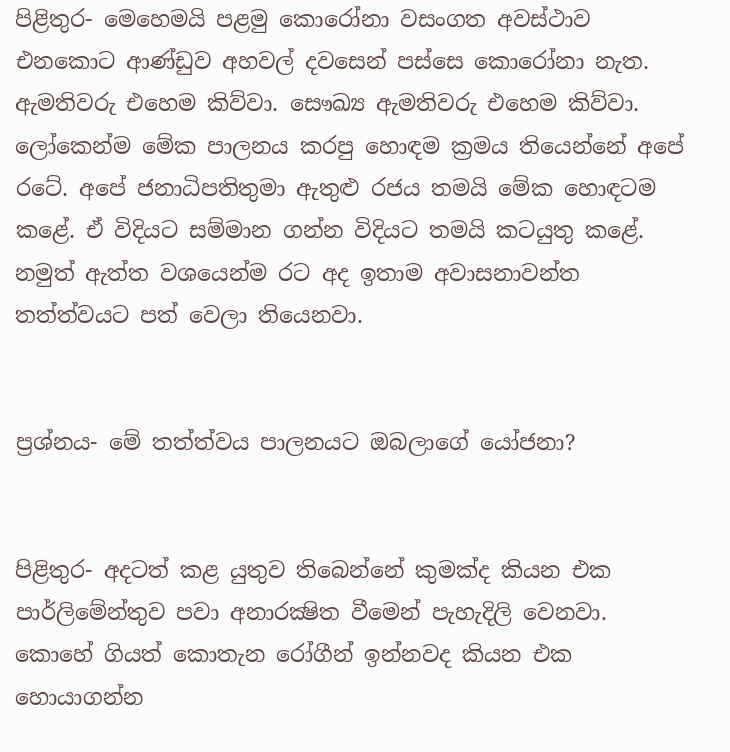පිළිතුර- මෙහෙමයි පළමු කොරෝනා වසංගත අවස්ථාව එනකොට ආණ්ඩුව අහවල් දවසෙන් පස්සෙ කොරෝනා නැත. ඇමතිවරු එහෙම කිව්වා. සෞඛ්‍ය ඇමතිවරු එහෙම කිව්වා. ලෝකෙන්ම මේක පාලනය කරපු හොඳම ක්‍රමය තියෙන්නේ අපේ රටේ. අපේ ජනාධිපතිතුමා ඇතුළු රජය තමයි මේක හොඳටම කළේ. ඒ විදියට සම්මාන ගන්න විදියට තමයි කටයුතු කළේ. නමුත් ඇත්ත වශයෙන්ම රට අද ඉතාම අවාසනාවන්ත තත්ත්වයට පත් වෙලා තියෙනවා.


ප්‍රශ්නය- මේ තත්ත්වය පාලනයට ඔබලාගේ යෝජනා?


පිළිතුර- අදටත් කළ යුතුව තිබෙන්නේ කුමක්ද කියන එක පාර්ලිමේන්තුව පවා අනාරක්‍ෂිත වීමෙන් පැහැදිලි වෙනවා. කොහේ ගියත් කොතැන රෝගීන් ඉන්නවද කියන එක හොයාගන්න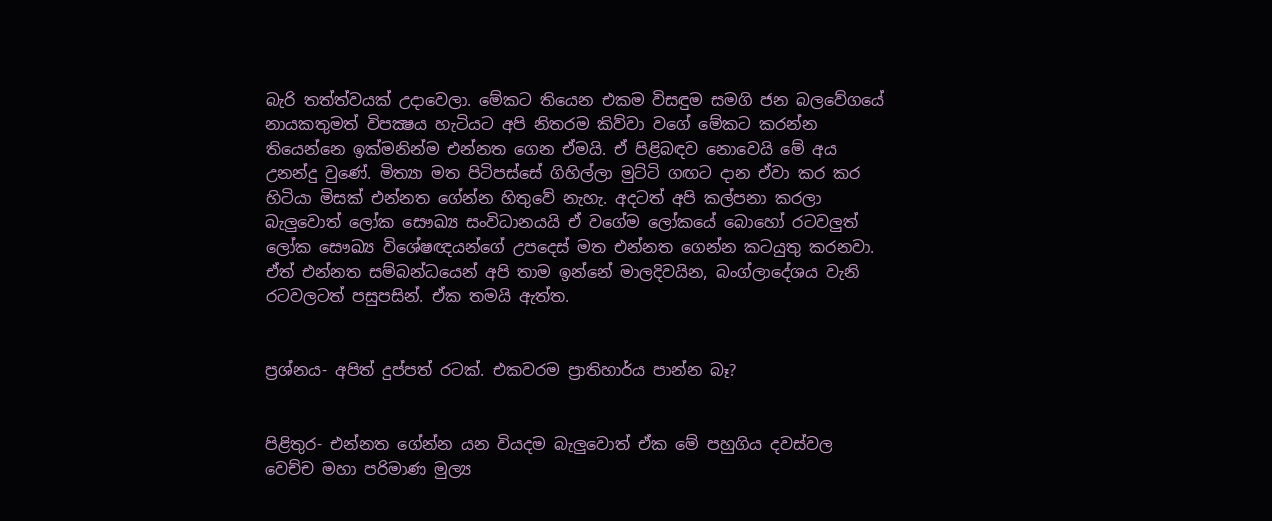බැරි තත්ත්වයක් උදාවෙලා. මේකට තියෙන එකම විසඳුම සමගි ජන බලවේගයේ නායකතුමත් විපක්‍ෂය හැටියට අපි නිතරම කිව්වා වගේ මේකට කරන්න තියෙන්නෙ ඉක්මනින්ම එන්නත ගෙන ඒමයි. ඒ පිළිබඳව නොවෙයි මේ අය උනන්දු වුණේ. මිත්‍යා මත පිටිපස්සේ ගිහිල්ලා මුට්ටි ගඟට දාන ඒවා කර කර හිටියා මිසක් එන්නත ගේන්න හිතුවේ නැහැ. අදටත් අපි කල්පනා කරලා බැලුවොත් ලෝක සෞඛ්‍ය සංවිධානයයි ඒ වගේම ලෝකයේ බොහෝ රටවලුත් ලෝක සෞඛ්‍ය විශේෂඥයන්ගේ උපදෙස් මත එන්නත ගෙන්න කටයුතු කරනවා. ඒත් එන්නත සම්බන්ධයෙන් අපි තාම ඉන්නේ මාලදිවයින, බංග්ලාදේශය වැනි රටවලටත් පසුපසින්. ඒක තමයි ඇත්ත.


ප්‍රශ්නය- අපිත් දුප්පත් රටක්. එකවරම ප්‍රාතිහාර්ය පාන්න බෑ?


පිළිතුර- එන්නත ගේන්න යන වියදම බැලුවොත් ඒක මේ පහුගිය දවස්වල වෙච්ච මහා පරිමාණ මුල්‍ය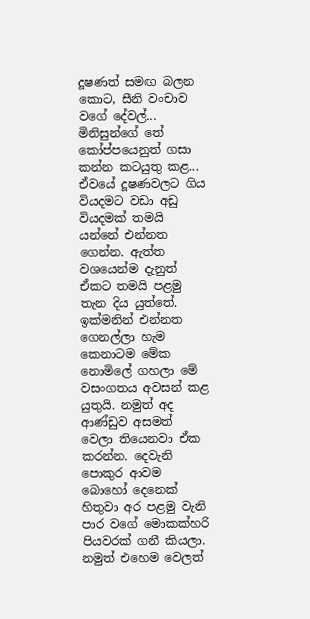දූෂණත් සමඟ බලන කොට, සීනි වංචාව වගේ දේවල්... මිනිසුන්ගේ තේ කෝප්පයෙනුත් ගසා කන්න කටයුතු කළ... ඒවයේ දූෂණවලට ගිය වියදමට වඩා අඩු වියදමක් තමයි යන්නේ එන්නත ගෙන්න. ඇත්ත වශයෙන්ම දැනුත් ඒකට තමයි පළමු තැන දිය යුත්තේ. ඉක්මනින් එන්නත ගෙනල්ලා හැම කෙනාටම මේක නොමිලේ ගහලා මේ වසංගතය අවසන් කළ යුතුයි. නමුත් අද ආණ්ඩුව අසමත් වෙලා තියෙනවා ඒක කරන්න. දෙවැනි පොකුර ආවම බොහෝ දෙනෙක් හිතුවා අර පළමු වැනි පාර වගේ මොකක්හරි පියවරක් ගනී කියලා. නමුත් එහෙම වෙලත්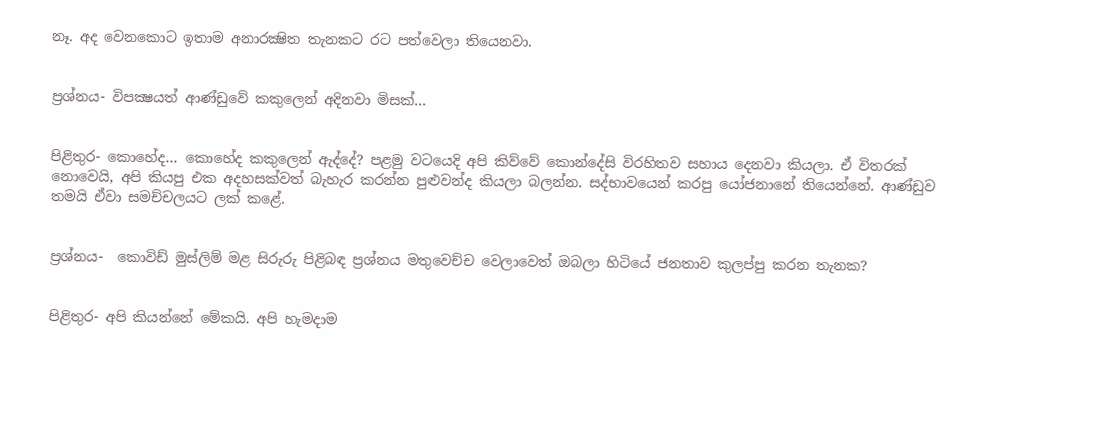නෑ. අද වෙනකොට ඉතාම අනාරක්‍ෂිත තැනකට රට පත්වෙලා තියෙනවා.


ප්‍රශ්නය- විපක්‍ෂයත් ආණ්ඩුවේ කකුලෙන් අදිනවා මිසක්...


පිළිතුර- කොහේද... කොහේද කකුලෙන් ඇද්දේ? පළමු වටයෙදි අපි කිව්වේ කොන්දේසි විරහිතව සහාය දෙනවා කියලා. ඒ විතරක් නොවෙයි, අපි කියපු එක අදහසක්වත් බැහැර කරන්න පුළුවන්ද කියලා බලන්න. සද්භාවයෙන් කරපු යෝජනානේ තියෙන්නේ. ආණ්ඩුව තමයි ඒවා සමච්චලයට ලක් කළේ.


ප්‍රශ්නය-  කොවිඩ් මුස්ලිම් මළ සිරුරු පිළිබඳ ප්‍රශ්නය මතුවෙච්ච වෙලාවෙත් ඔබලා හිටියේ ජනතාව කුලප්පු කරන තැනක?


පිළිතුර- අපි කියන්නේ මේකයි. අපි හැමදාම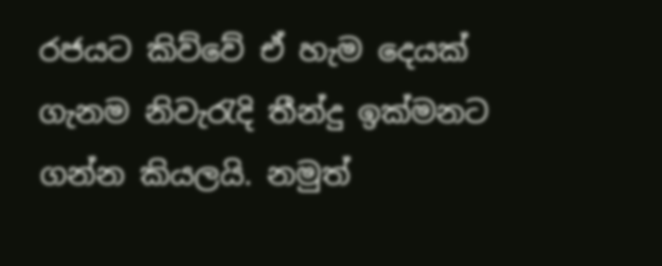රජයට කිව්වේ ඒ හැම දෙයක් ගැනම නිවැරැදි තීන්දු ඉක්මනට ගන්න කියලයි. නමුත්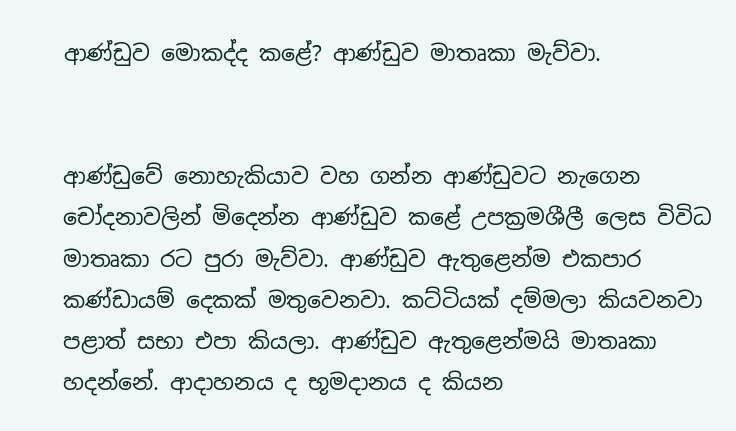ආණ්ඩුව මොකද්ද කළේ? ආණ්ඩුව මාතෘකා මැව්වා.


ආණ්ඩුවේ නොහැකියාව වහ ගන්න ආණ්ඩුවට නැගෙන චෝදනාවලින් මිදෙන්න ආණ්ඩුව කළේ උපක්‍රමශීලී ලෙස විවිධ මාතෘකා රට පුරා මැව්වා. ආණ්ඩුව ඇතුළෙන්ම එකපාර කණ්ඩායම් දෙකක් මතුවෙනවා. කට්ටියක් දම්මලා කියවනවා පළාත් සභා එපා කියලා. ආණ්ඩුව ඇතුළෙන්මයි මාතෘකා හදන්නේ. ආදාහනය ද භූමදානය ද කියන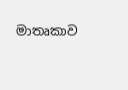මාතෘකාව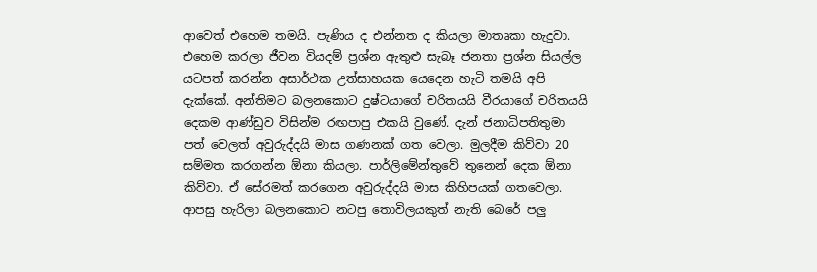ආවෙත් එහෙම තමයි. පැණිය ද එන්නත ද කියලා මාතෘකා හැදුවා.
එහෙම කරලා ජීවන වියදම් ප්‍රශ්න ඇතුළු සැබෑ ජනතා ප්‍රශ්න සියල්ල යටපත් කරන්න අසාර්ථක උත්සාහයක යෙදෙන හැටි තමයි අපි දැක්කේ. අන්තිමට බලනකොට දුෂ්ටයාගේ චරිතයයි වීරයාගේ චරිතයයි දෙකම ආණ්ඩුව විසින්ම රඟපාපු එකයි වුණේ. දැන් ජනාධිපතිතුමා පත් වෙලත් අවුරුද්දයි මාස ගණනක් ගත වෙලා. මුලදීම කිව්වා 20 සම්මත කරගන්න ඕනා කියලා. පාර්ලිමේන්තුවේ තුනෙන් දෙක ඕනා කිව්වා. ඒ සේරමත් කරගෙන අවුරුද්දයි මාස කිහිපයක් ගතවෙලා. ආපසු හැරිලා බලනකොට නටපු තොවිලයකුත් නැති බෙරේ පලු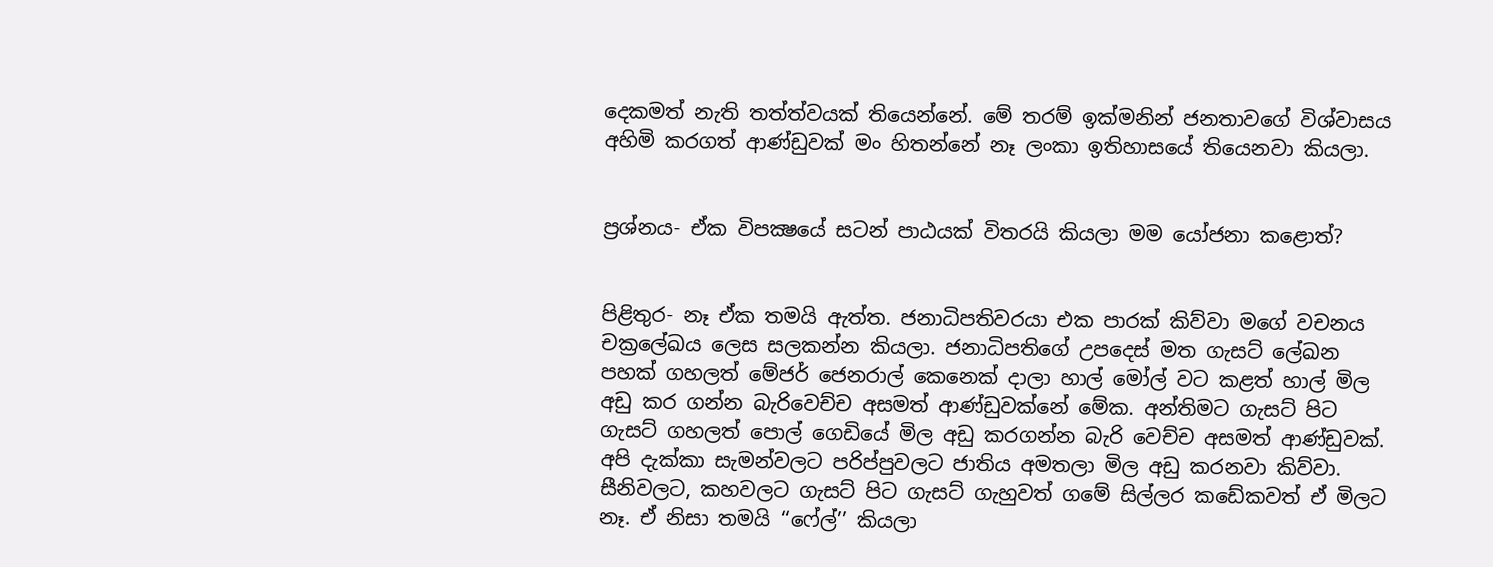දෙකමත් නැති තත්ත්වයක් තියෙන්නේ. මේ තරම් ඉක්මනින් ජනතාවගේ විශ්වාසය අහිමි කරගත් ආණ්ඩුවක් මං හිතන්නේ නෑ ලංකා ඉතිහාසයේ තියෙනවා කියලා.


ප්‍රශ්නය- ඒක විපක්‍ෂයේ සටන් පාඨයක් විතරයි කියලා මම යෝජනා කළොත්?


පිළිතුර- නෑ ඒක තමයි ඇත්ත. ජනාධිපතිවරයා එක පාරක් කිව්වා මගේ වචනය චක්‍රලේඛය ලෙස සලකන්න කියලා. ජනාධිපතිගේ උපදෙස් මත ගැසට් ලේඛන පහක් ගහලත් මේජර් ජෙනරාල් කෙනෙක් දාලා හාල් මෝල් වට කළත් හාල් මිල අඩු කර ගන්න බැරිවෙච්ච අසමත් ආණ්ඩුවක්නේ මේක. අන්තිමට ගැසට් පිට ගැසට් ගහලත් පොල් ගෙඩියේ මිල අඩු කරගන්න බැරි වෙච්ච අසමත් ආණ්ඩුවක්. අපි දැක්කා සැමන්වලට පරිප්පුවලට ජාතිය අමතලා මිල අඩු කරනවා කිව්වා. සීනිවලට, කහවලට ගැසට් පිට ගැසට් ගැහුවත් ගමේ සිල්ලර කඩේකවත් ඒ මිලට නෑ. ඒ නිසා තමයි ‘‘ෆේල්’’ කියලා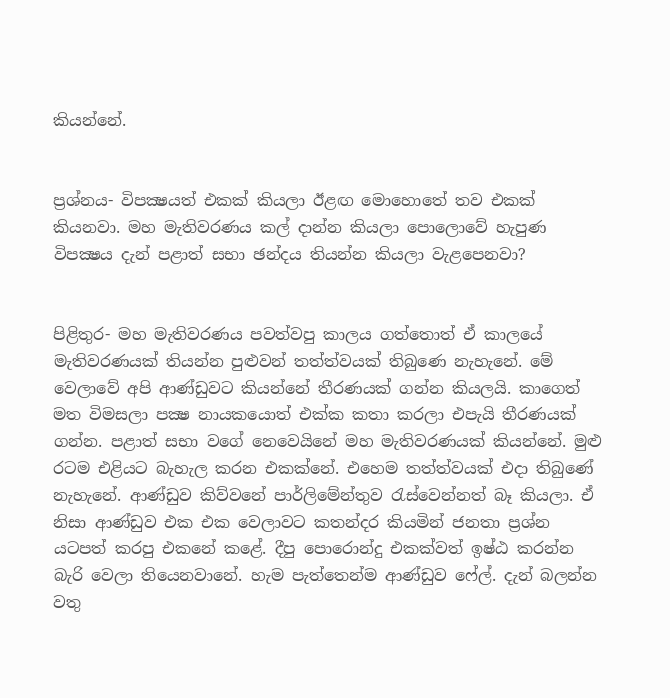කියන්නේ.


ප්‍රශ්නය- විපක්‍ෂයත් එකක් කියලා ඊළඟ මොහොතේ තව එකක් කියනවා. මහ මැතිවරණය කල් දාන්න කියලා පොලොවේ හැපුණ විපක්‍ෂය දැන් පළාත් සභා ඡන්දය තියන්න කියලා වැළපෙනවා?


පිළිතුර- මහ මැතිවරණය පවත්වපු කාලය ගත්තොත් ඒ කාලයේ මැතිවරණයක් තියන්න පුළුවන් තත්ත්වයක් තිබුණෙ නැහැනේ. මේ වෙලාවේ අපි ආණ්ඩුවට කියන්නේ තීරණයක් ගන්න කියලයි. කාගෙත් මත විමසලා පක්‍ෂ නායකයොත් එක්ක කතා කරලා එපැයි තීරණයක් ගන්න. පළාත් සභා වගේ නෙවෙයිනේ මහ මැතිවරණයක් කියන්නේ. මුළු රටම එළියට බැහැල කරන එකක්නේ. එහෙම තත්ත්වයක් එදා තිබුණේ නැහැනේ. ආණ්ඩුව කිව්වනේ පාර්ලිමේන්තුව රැස්වෙන්නත් බෑ කියලා. ඒ නිසා ආණ්ඩුව එක එක වෙලාවට කතන්දර කියමින් ජනතා ප්‍රශ්න යටපත් කරපු එකනේ කළේ. දීපු පොරොන්දු එකක්වත් ඉෂ්ඨ කරන්න බැරි වෙලා තියෙනවානේ. හැම පැත්තෙන්ම ආණ්ඩුව ෆේල්. දැන් බලන්න වතු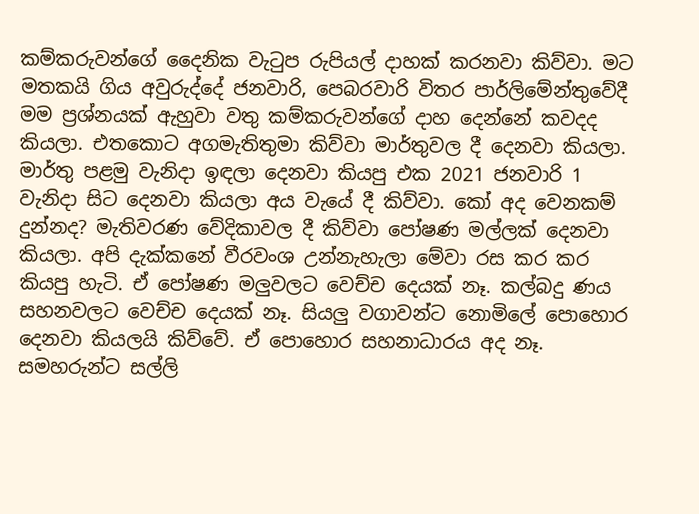කම්කරුවන්ගේ දෛනික වැටුප රුපියල් දාහක් කරනවා කිව්වා. මට මතකයි ගිය අවුරුද්දේ ජනවාරි, පෙබරවාරි විතර පාර්ලිමේන්තුවේදී මම ප්‍රශ්නයක් ඇහුවා වතු කම්කරුවන්ගේ දාහ දෙන්නේ කවදද කියලා. එතකොට අගමැතිතුමා කිව්වා මාර්තුවල දී දෙනවා කියලා. මාර්තු පළමු වැනිදා ඉඳලා දෙනවා කියපු එක 2021 ජනවාරි 1 වැනිදා සිට දෙනවා කියලා අය වැයේ දී කිව්වා. කෝ අද වෙනකම් දුන්නද? මැතිවරණ වේදිකාවල දී කිව්වා පෝෂණ මල්ලක් දෙනවා කියලා. අපි දැක්කනේ වීරවංශ උන්නැහැලා මේවා රස කර කර කියපු හැටි. ඒ පෝෂණ මලුවලට වෙච්ච දෙයක් නෑ. කල්බදු ණය සහනවලට වෙච්ච දෙයක් නෑ. සියලු වගාවන්ට නොමිලේ පොහොර දෙනවා කියලයි කිව්වේ. ඒ පොහොර සහනාධාරය අද නෑ. සමහරුන්ට සල්ලි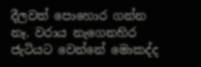දීලවත් පොහොර ගන්න නෑ. වරාය නැගෙනහිර ජැටියට වෙන්නේ මොකද්ද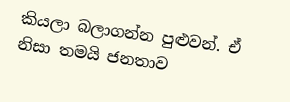කියලා බලාගන්න පුළුවන්. ඒ නිසා තමයි ජනතාව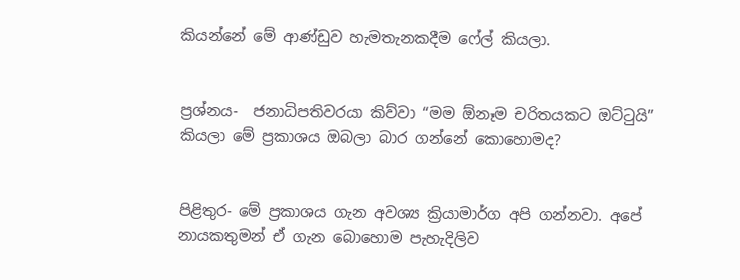කියන්නේ මේ ආණ්ඩුව හැමතැනකදීම ෆේල් කියලා.


ප්‍රශ්නය-  ජනාධිපතිවරයා කිව්වා “මම ඕනෑම චරිතයකට ඔට්ටුයි” කියලා මේ ප්‍රකාශය ඔබලා බාර ගන්නේ කොහොමද?


පිළිතුර- මේ ප්‍රකාශය ගැන අවශ්‍ය ක්‍රියාමාර්ග අපි ගන්නවා. අපේ නායකතුමන් ඒ ගැන බොහොම පැහැදිලිව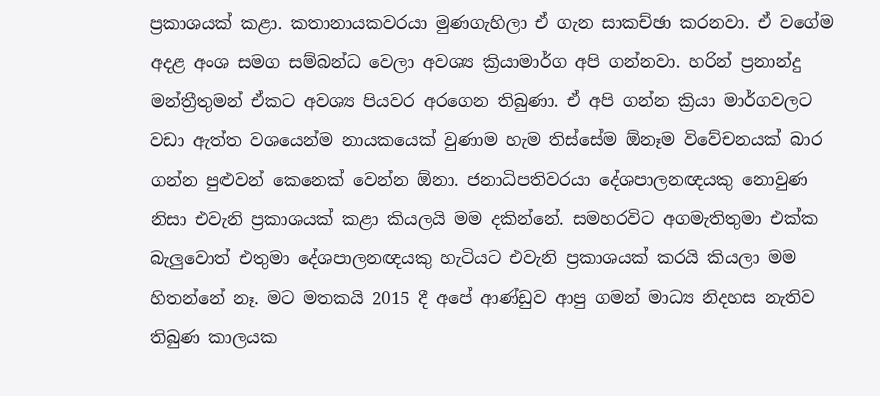ප්‍රකාශයක් කළා. කතානායකවරයා මුණගැහිලා ඒ ගැන සාකච්ඡා කරනවා. ඒ වගේම අදළ අංශ සමග සම්බන්ධ වෙලා අවශ්‍ය ක්‍රියාමාර්ග අපි ගන්නවා. හරින් ප්‍රනාන්දු මන්ත්‍රීතුමන් ඒකට අවශ්‍ය පියවර අරගෙන තිබුණා. ඒ අපි ගන්න ක්‍රියා මාර්ගවලට වඩා ඇත්ත වශයෙන්ම නායකයෙක් වුණාම හැම තිස්සේම ඕනෑම විවේචනයක් බාර ගන්න පුළුවන් කෙනෙක් වෙන්න ඕනා. ජනාධිපතිවරයා දේශපාලනඥයකු නොවුණ නිසා එවැනි ප්‍රකාශයක් කළා කියලයි මම දකින්නේ. සමහරවිට අගමැතිතුමා එක්ක බැලුවොත් එතුමා දේශපාලනඥයකු හැටියට එවැනි ප්‍රකාශයක් කරයි කියලා මම හිතන්නේ නෑ. මට මතකයි 2015 දී අපේ ආණ්ඩුව ආපු ගමන් මාධ්‍ය නිදහස නැතිව තිබුණ කාලයක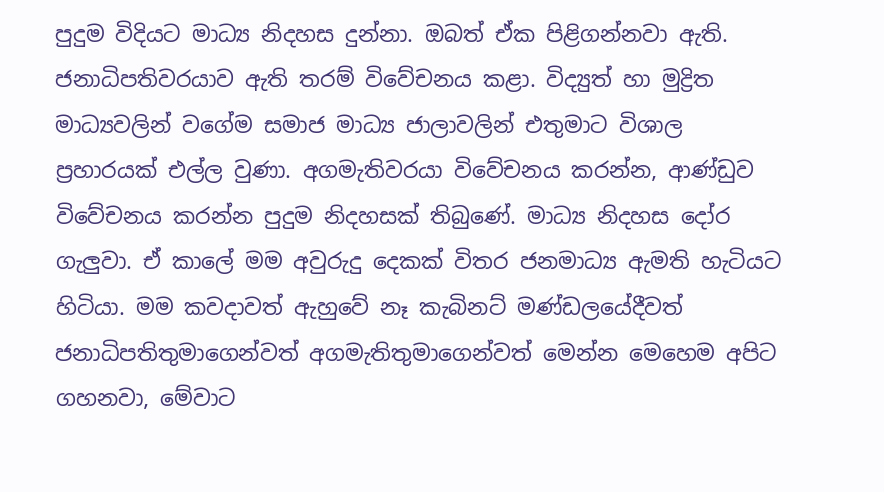පුදුම විදියට මාධ්‍ය නිදහස දුන්නා. ඔබත් ඒක පිළිගන්නවා ඇති. ජනාධිපතිවරයාව ඇති තරම් විවේචනය කළා. විද්‍යුත් හා මුද්‍රිත මාධ්‍යවලින් වගේම සමාජ මාධ්‍ය ජාලාවලින් එතුමාට විශාල ප්‍රහාරයක් එල්ල වුණා. අගමැතිවරයා විවේචනය කරන්න, ආණ්ඩුව විවේචනය කරන්න පුදුම නිදහසක් තිබුණේ. මාධ්‍ය නිදහස දෝර ගැලුවා. ඒ කාලේ මම අවුරුදු දෙකක් විතර ජනමාධ්‍ය ඇමති හැටියට හිටියා. මම කවදාවත් ඇහුවේ නෑ කැබිනට් මණ්ඩලයේදීවත් ජනාධිපතිතුමාගෙන්වත් අගමැතිතුමාගෙන්වත් මෙන්න මෙහෙම අපිට ගහනවා, මේවාට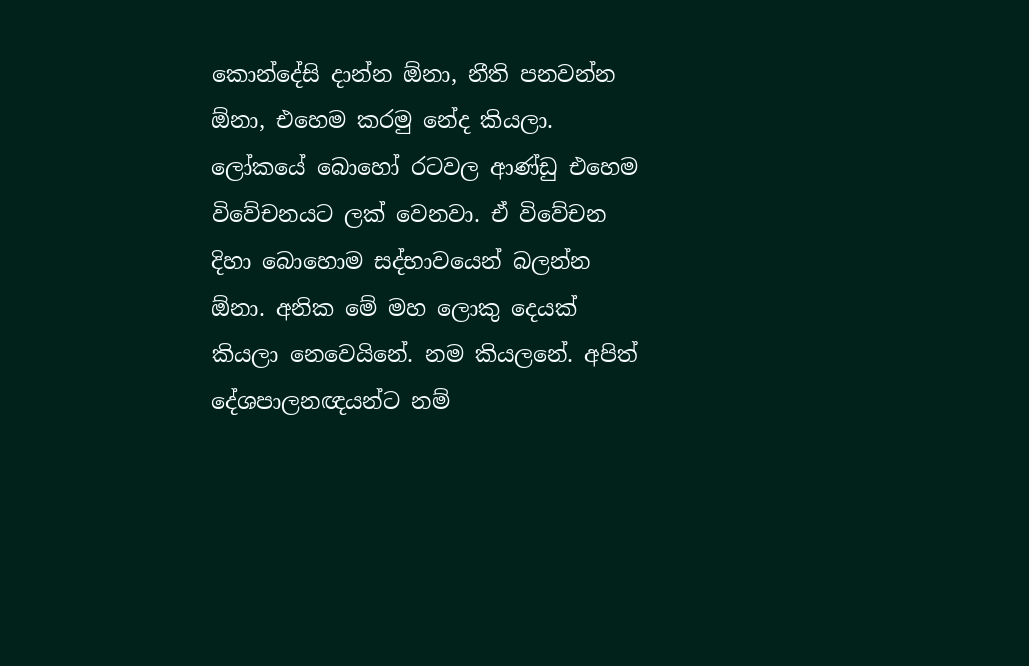කොන්දේසි දාන්න ඕනා, නීති පනවන්න ඕනා, එහෙම කරමු නේද කියලා. ලෝකයේ බොහෝ රටවල ආණ්ඩු එහෙම විවේචනයට ලක් වෙනවා. ඒ විවේචන දිහා බොහොම සද්භාවයෙන් බලන්න ඕනා. අනික මේ මහ ලොකු දෙයක් කියලා නෙවෙයිනේ. නම කියලනේ. අපිත් දේශපාලනඥයන්ට නම්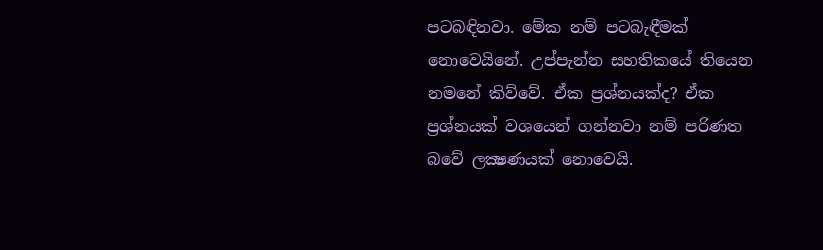පටබඳිනවා. මේක නම් පටබැඳීමක් නොවෙයිනේ. උප්පැන්න සහතිකයේ තියෙන නමනේ කිව්වේ. ඒක ප්‍රශ්නයක්ද? ඒක ප්‍රශ්නයක් වශයෙන් ගන්නවා නම් පරිණත බවේ ලක්‍ෂණයක් නොවෙයි.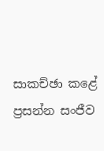සාකච්ඡා කළේ
ප්‍රසන්න සංජීව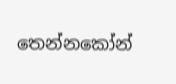තෙන්නකෝන්